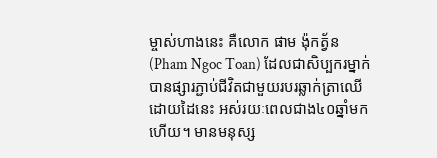ម្ចាស់ហាងនេះ គឺលោក ផាម ង៉ុកត្វ័ន (Pham Ngoc Toan) ដែលជាសិប្បករម្នាក់បានផ្សារភ្ជាប់ជីវិតជាមួយរបរឆ្លាក់ត្រាឈើដោយដៃនេះ អស់រយៈពេលជាង៤០ឆ្នាំមកហើយ។ មានមនុស្ស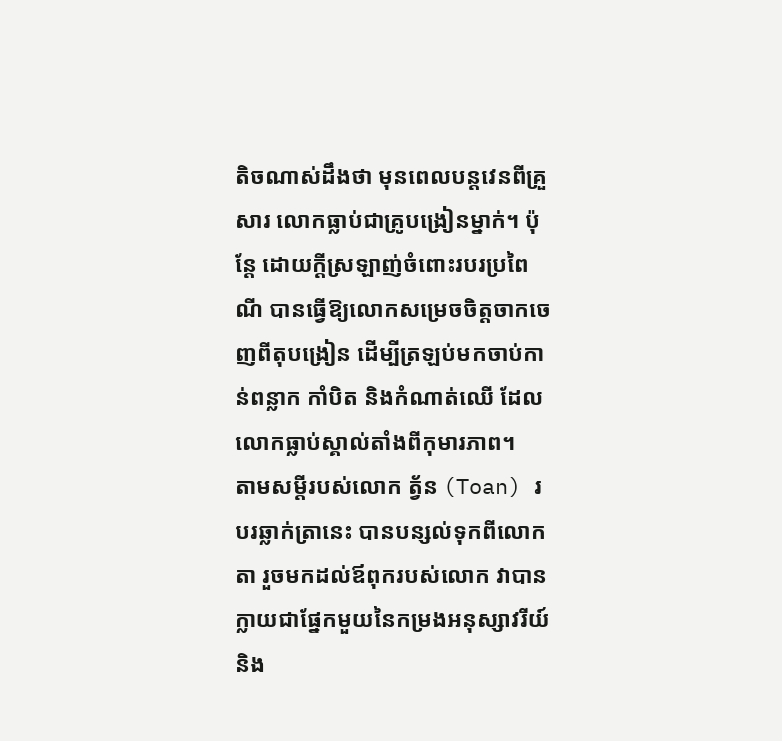តិចណាស់ដឹងថា មុនពេលបន្តវេនពីគ្រួសារ លោកធ្លាប់ជាគ្រូបង្រៀនម្នាក់។ ប៉ុន្តែ ដោយក្តីស្រឡាញ់ចំពោះរបរប្រពៃណី បានធ្វើឱ្យលោកសម្រេចចិត្តចាកចេញពីតុបង្រៀន ដើម្បីត្រឡប់មកចាប់កាន់ពន្លាក កាំបិត និងកំណាត់ឈើ ដែលលោកធ្លាប់ស្គាល់តាំងពីកុមារភាព។
តាមសម្តីរបស់លោក ត្វ័ន (Toan) របរឆ្លាក់ត្រានេះ បានបន្សល់ទុកពីលោកតា រួចមកដល់ឪពុករបស់លោក វាបានក្លាយជាផ្នែកមួយនៃកម្រងអនុស្សាវរីយ៍ និង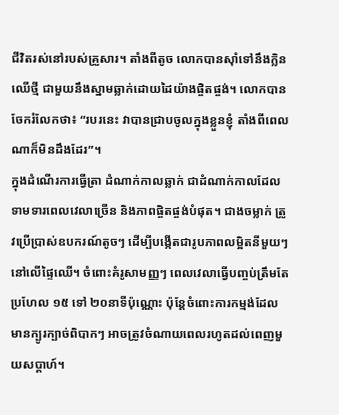ជីវិតរស់នៅរបស់គ្រួសារ។ តាំងពីតូច លោកបានស៊ាំទៅនឹងក្លិនឈើថ្មី ជាមួយនឹងស្នាមឆ្លាក់ដោយដៃយ៉ាងផ្ចិតផ្ចង់។ លោកបានចែករំលែកថា៖ “របរនេះ វាបានជ្រាបចូលក្នុងខ្លួនខ្ញុំ តាំងពីពេលណាក៏មិនដឹងដែរ”។
ក្នុងដំណើរការធ្វើត្រា ដំណាក់កាលឆ្លាក់ ជាដំណាក់កាលដែលទាមទារពេលវេលាច្រើន និងភាពផ្ចិតផ្ចង់បំផុត។ ជាងចម្លាក់ ត្រូវប្រើប្រាស់ឧបករណ៍តូចៗ ដើម្បីបង្កើតជារូបភាពលម្អិតនីមួយៗ នៅលើផ្ទៃឈើ។ ចំពោះគំរូសាមញ្ញៗ ពេលវេលាធ្វើបញ្ចប់ត្រឹមតែប្រហែល ១៥ ទៅ ២០នាទីប៉ុណ្ណោះ ប៉ុន្តែចំពោះការកម្មង់ដែលមានក្បូរក្បាច់ពិបាកៗ អាចត្រូវចំណាយពេលរហូតដល់ពេញមួយសប្តាហ៍។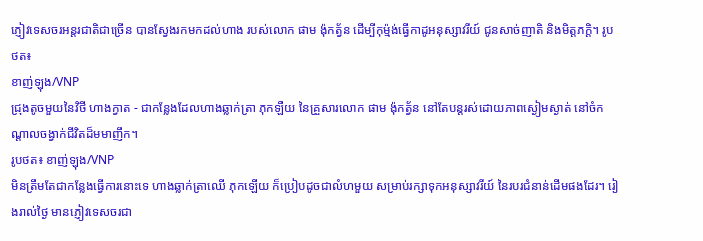ភ្ញៀវទេសចរអន្តរជាតិជាច្រើន បានស្វែងរកមកដល់ហាង របស់លោក ផាម ង៉ុកត្វ័ន ដើម្បីកុម្ម៉ង់ធ្វើកាដូអនុស្សាវរីយ៍ ជូនសាច់ញាតិ និងមិត្តភក្តិ។ រូបថត៖
ខាញ់ឡុង/VNP
ជ្រុងតូចមួយនៃវិថី ហាងក្វាត - ជាកន្លែងដែលហាងឆ្លាក់ត្រា ភុកឡឺយ នៃគ្រួសារលោក ផាម ង៉ុកត្វ័ន នៅតែបន្តរស់ដោយភាពស្ងៀមស្ងាត់ នៅចំកណ្តាលចង្វាក់ជីវិតដ៏មមាញឹក។
រូបថត៖ ខាញ់ឡុង/VNP
មិនត្រឹមតែជាកន្លែងធ្វើការនោះទេ ហាងឆ្លាក់ត្រាឈើ ភុកឡើយ ក៏ប្រៀបដូចជាលំហមួយ សម្រាប់រក្សាទុកអនុស្សាវរីយ៍ នៃរបរជំនាន់ដើមផងដែរ។ រៀងរាល់ថ្ងៃ មានភ្ញៀវទេសចរជា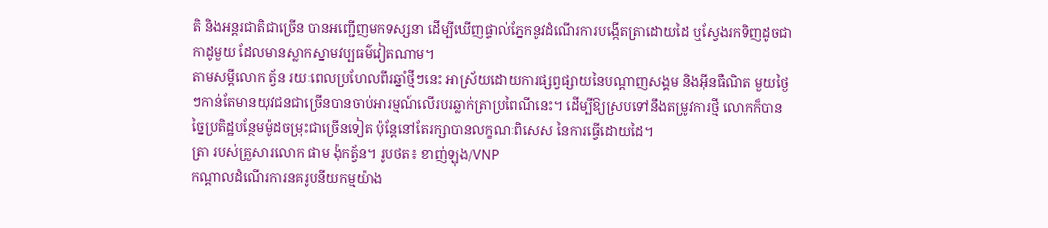តិ និងអន្តរជាតិជាច្រើន បានអញ្ជើញមកទស្សនា ដើម្បីឃើញផ្ទាល់ភ្នែកនូវដំណើរការបង្កើតត្រាដោយដៃ ឬស្វែងរកទិញដូចជាកាដូមួយ ដែលមានស្លាកស្នាមវប្បធម៌វៀតណាម។
តាមសម្តីលោក ត្វ័ន រយៈពេលប្រហែលពីរឆ្នាំថ្មីៗនេះ អាស្រ័យដោយការផ្សព្វផ្សាយនៃបណ្តាញសង្គម និងអ៊ីនធឺណិត មួយថ្ងៃៗកាន់តែមានយុវជនជាច្រើនបានចាប់អារម្មណ៍លើរបរឆ្លាក់ត្រាប្រពៃណីនេះ។ ដើម្បីឱ្យស្របទៅនឹងតម្រូវការថ្មី លោកក៏បានច្នៃប្រតិដ្ឋបន្ថែមម៉ូដចម្រុះជាច្រើនទៀត ប៉ុន្តែនៅតែរក្សាបានលក្ខណៈពិសេស នៃការធ្វើដោយដៃ។
ត្រា របស់គ្រួសារលោក ផាម ង៉ុកត្វ័ន។ រូបថត៖ ខាញ់ឡុង/VNP
កណ្តាលដំណើរការនគរូបនីយកម្មយ៉ាង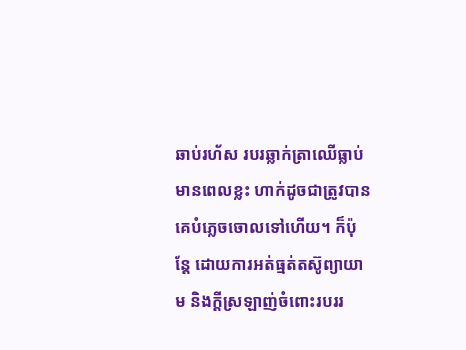ឆាប់រហ័ស របរឆ្លាក់ត្រាឈើធ្លាប់មានពេលខ្លះ ហាក់ដូចជាត្រូវបានគេបំភ្លេចចោលទៅហើយ។ ក៏ប៉ុន្តែ ដោយការអត់ធ្មត់តស៊ូព្យាយាម និងក្តីស្រឡាញ់ចំពោះរបររ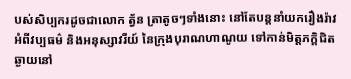បស់សិប្បករដូចជាលោក ត្វ័ន ត្រាតូចៗទាំងនោះ នៅតែបន្តនាំយករឿងរ៉ាវ អំពីវប្បធម៌ និងអនុស្សាវរីយ៍ នៃក្រុងបុរាណហាណូយ ទៅកាន់មិត្តភក្តិជិតឆ្ងាយនៅ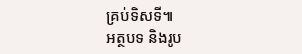គ្រប់ទិសទី៕
អត្ថបទ និងរូប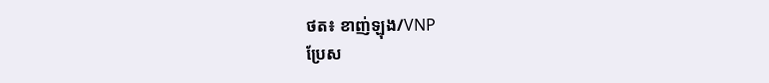ថត៖ ខាញ់ឡុង/VNP
ប្រែស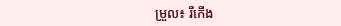ម្រួល៖ រីកើង